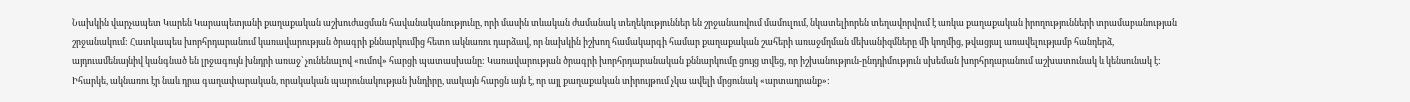Նախկին վարչապետ Կարեն Կարապետյանի քաղաքական աշխուժացման հավանականությունը, որի մասին տևական ժամանակ տեղեկություններ են շրջանառվում մամուլում, նկատելիորեն տեղավորվում է առկա քաղաքական իրողությունների տրամաբանության շրջանակում: Հատկապես խորհրդարանում կառավարության ծրագրի քննարկումից հետո ակնառու դարձավ, որ նախկին իշխող համակարգի համար քաղաքական շահերի առաջմղման մեխանիզմները մի կողմից, թվացյալ առավելությամբ հանդերձ, այդուամենայնիվ կանգնած են լրջագույն խնդրի առաջ՝ չունենալով «ումով» հարցի պատասխանը: Կառավարության ծրագրի խորհրդարանական քննարկումը ցույց տվեց, որ իշխանություն-ընդդիմություն սխեման խորհրդարանում աշխատունակ և կենսունակ է: Իհարկե, ակնառու էր նաև դրա գաղափարական, որակական պարունակության խնդիրը, սակայն հարցն այն է, որ այլ քաղաքական տիրույթում չկա ավելի մրցունակ «արտադրանք»: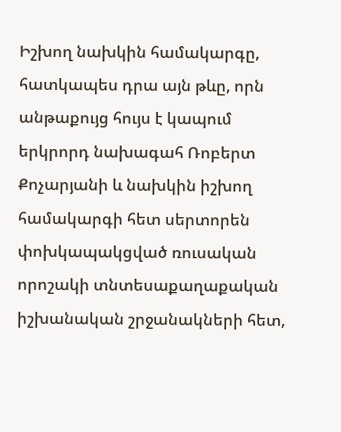Իշխող նախկին համակարգը, հատկապես դրա այն թևը, որն անթաքույց հույս է կապում երկրորդ նախագահ Ռոբերտ Քոչարյանի և նախկին իշխող համակարգի հետ սերտորեն փոխկապակցված ռուսական որոշակի տնտեսաքաղաքական իշխանական շրջանակների հետ,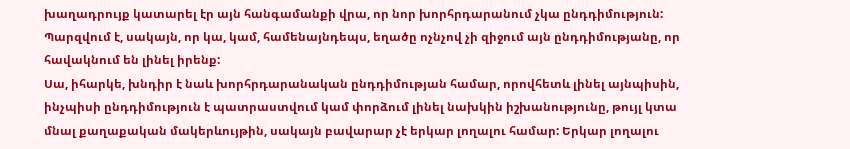խաղադրույք կատարել էր այն հանգամանքի վրա, որ նոր խորհրդարանում չկա ընդդիմություն: Պարզվում է, սակայն, որ կա, կամ, համենայնդեպս, եղածը ոչնչով չի զիջում այն ընդդիմությանը, որ հավակնում են լինել իրենք:
Սա, իհարկե, խնդիր է նաև խորհրդարանական ընդդիմության համար, որովհետև լինել այնպիսին, ինչպիսի ընդդիմություն է պատրաստվում կամ փորձում լինել նախկին իշխանությունը, թույլ կտա մնալ քաղաքական մակերևույթին, սակայն բավարար չէ երկար լողալու համար: Երկար լողալու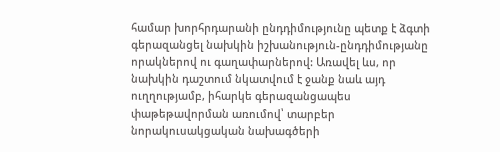համար խորհրդարանի ընդդիմությունը պետք է ձգտի գերազանցել նախկին իշխանություն-ընդդիմությանը որակներով ու գաղափարներով: Առավել ևս, որ նախկին դաշտում նկատվում է ջանք նաև այդ ուղղությամբ, իհարկե գերազանցապես փաթեթավորման առումով՝ տարբեր նորակուսակցական նախագծերի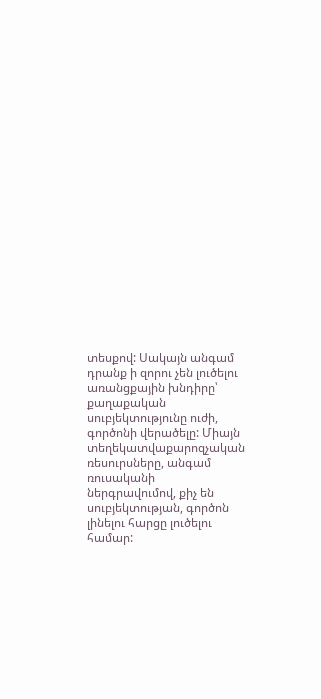տեսքով: Սակայն անգամ դրանք ի զորու չեն լուծելու առանցքային խնդիրը՝ քաղաքական սուբյեկտությունը ուժի, գործոնի վերածելը: Միայն տեղեկատվաքարոզչական ռեսուրսները, անգամ ռուսականի ներգրավումով, քիչ են սուբյեկտության, գործոն լինելու հարցը լուծելու համար: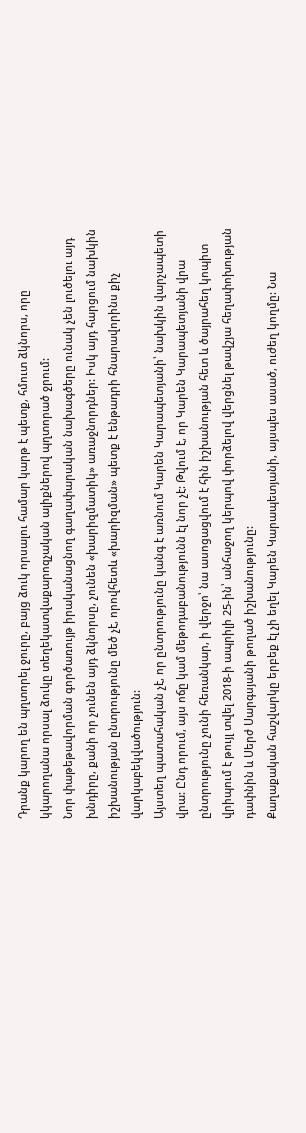Դրանք կարող են պղտորել ջուրը, բայց ձուկ որսալու համար կարթ է պետք, հմուտ ձկնորս, որը կկարողանա որսալ ձուկը տեղեկատվաքարոզչական ալիքներով պղտորած ջրում:
Նոր փաթեթավորման գործառույթ իրականացնող գաղափարական նախագծերը ունակ չեն լուծելու այդ խնդիրը, քանի որ չունեն այդ ձկնորսը, չունեն «խարիզմատիկ» առաջնորդներ: Իսկ այդ հարցում նախկին իշխանության ընտրությունը մեծ չէ, որովհետև «խարիզման» պետք է ենթադրի հնարավորինս քիչ վարկաբեկվածություն:
Այստեղ պատահական չէ, որ ընտրությունը կանգ է առնում Կարեն Կարապետյանի՝ նախկին վարչապետի վրա: Ընդ որում, այս ոճը կամ մեթոդաբանությունն էլ նոր չէ: Թվում է, որ Կարեն Կարապետյանի վրա ընտրությունը չունի հեռանկար, ի վերջո՝ նա ասոցացվում է հին իշխանության հետ և ծայրահեղ կոպիտ վրիպում է թույլ տվել 2018-ի ապրիլի 25-ին՝ անհաջող կերպով փորձելով վերցնել թավշյա հեղափոխության դափնին և Սերժ Սարգսյանի թողած իշխանությունը:
Քաղաքական հաշվարկը երբեք էլ չի եղել Կարեն Կարապետյանի, այսպես ասած, ուժեղ կողմը: Նա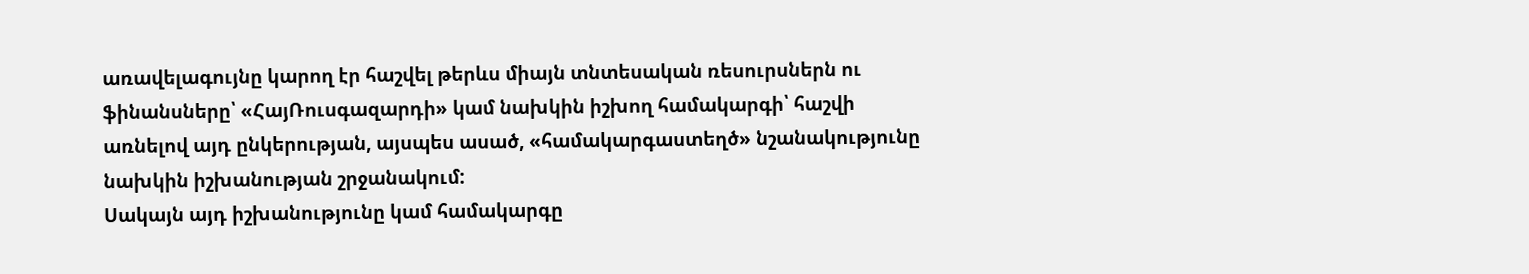առավելագույնը կարող էր հաշվել թերևս միայն տնտեսական ռեսուրսներն ու ֆինանսները՝ «ՀայՌուսգազարդի» կամ նախկին իշխող համակարգի՝ հաշվի առնելով այդ ընկերության, այսպես ասած, «համակարգաստեղծ» նշանակությունը նախկին իշխանության շրջանակում:
Սակայն այդ իշխանությունը կամ համակարգը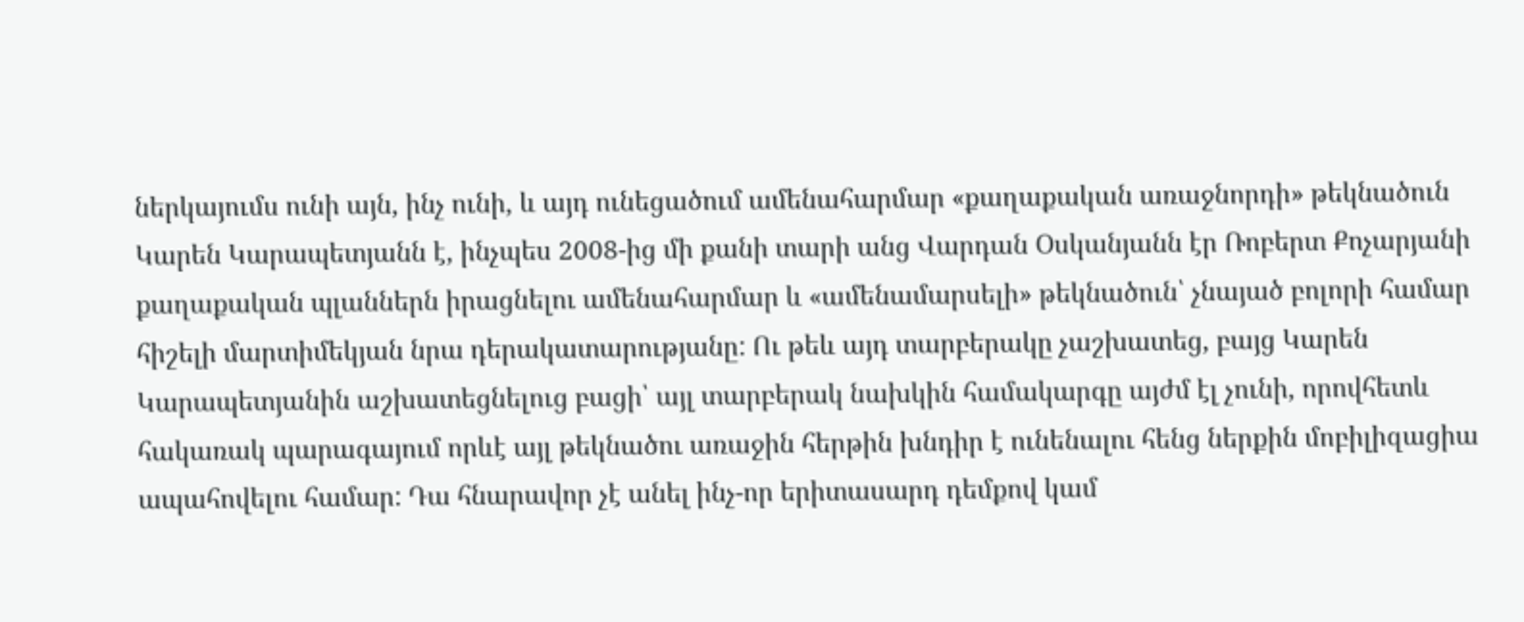ներկայումս ունի այն, ինչ ունի, և այդ ունեցածում ամենահարմար «քաղաքական առաջնորդի» թեկնածուն Կարեն Կարապետյանն է, ինչպես 2008-ից մի քանի տարի անց Վարդան Օսկանյանն էր Ռոբերտ Քոչարյանի քաղաքական պլաններն իրացնելու ամենահարմար և «ամենամարսելի» թեկնածուն՝ չնայած բոլորի համար հիշելի մարտիմեկյան նրա դերակատարությանը: Ու թեև այդ տարբերակը չաշխատեց, բայց Կարեն Կարապետյանին աշխատեցնելուց բացի՝ այլ տարբերակ նախկին համակարգը այժմ էլ չունի, որովհետև հակառակ պարագայում որևէ այլ թեկնածու առաջին հերթին խնդիր է ունենալու հենց ներքին մոբիլիզացիա ապահովելու համար: Դա հնարավոր չէ անել ինչ-որ երիտասարդ դեմքով կամ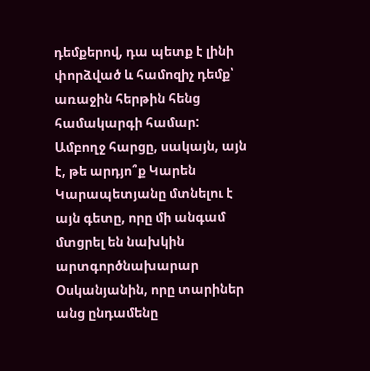դեմքերով, դա պետք է լինի փորձված և համոզիչ դեմք՝ առաջին հերթին հենց համակարգի համար:
Ամբողջ հարցը, սակայն, այն է, թե արդյո՞ք Կարեն Կարապետյանը մտնելու է այն գետը, որը մի անգամ մտցրել են նախկին արտգործնախարար Օսկանյանին, որը տարիներ անց ընդամենը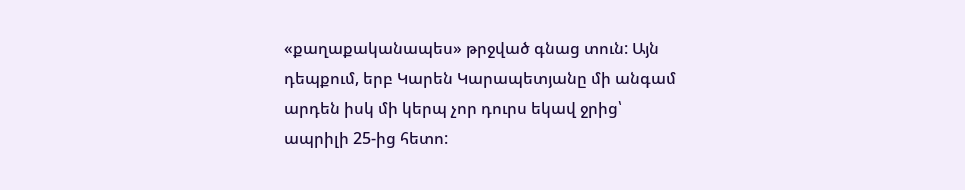«քաղաքականապես» թրջված գնաց տուն: Այն դեպքում, երբ Կարեն Կարապետյանը մի անգամ արդեն իսկ մի կերպ չոր դուրս եկավ ջրից՝ ապրիլի 25-ից հետո: